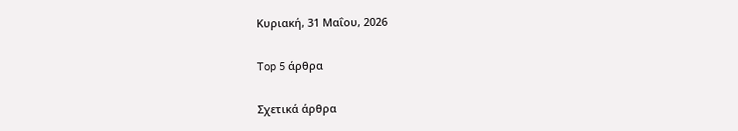Κυριακή, 31 Μαΐου, 2026

Top 5 άρθρα

Σχετικά άρθρα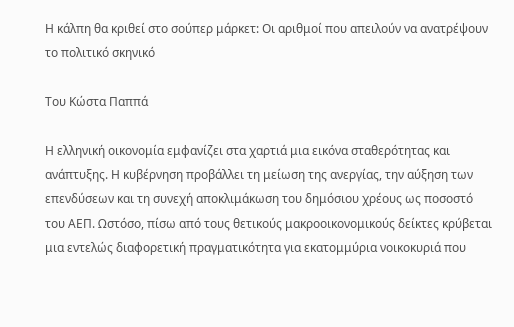Η κάλπη θα κριθεί στο σούπερ μάρκετ: Οι αριθμοί που απειλούν να ανατρέψουν το πολιτικό σκηνικό

Του Κώστα Παππά

Η ελληνική οικονομία εμφανίζει στα χαρτιά μια εικόνα σταθερότητας και ανάπτυξης. Η κυβέρνηση προβάλλει τη μείωση της ανεργίας, την αύξηση των επενδύσεων και τη συνεχή αποκλιμάκωση του δημόσιου χρέους ως ποσοστό του ΑΕΠ. Ωστόσο, πίσω από τους θετικούς μακροοικονομικούς δείκτες κρύβεται μια εντελώς διαφορετική πραγματικότητα για εκατομμύρια νοικοκυριά που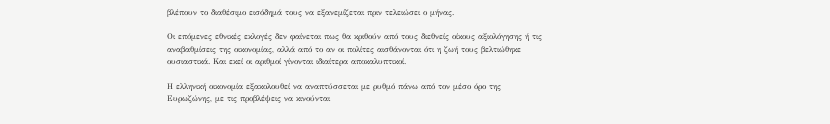βλέπουν το διαθέσιμο εισόδημά τους να εξανεμίζεται πριν τελειώσει ο μήνας.

Οι επόμενες εθνικές εκλογές δεν φαίνεται πως θα κριθούν από τους διεθνείς οίκους αξιολόγησης ή τις αναβαθμίσεις της οικονομίας, αλλά από το αν οι πολίτες αισθάνονται ότι η ζωή τους βελτιώθηκε ουσιαστικά. Και εκεί οι αριθμοί γίνονται ιδιαίτερα αποκαλυπτικοί.

Η ελληνική οικονομία εξακολουθεί να αναπτύσσεται με ρυθμό πάνω από τον μέσο όρο της Ευρωζώνης, με τις προβλέψεις να κινούνται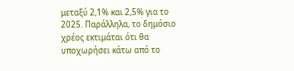μεταξύ 2,1% και 2,5% για το 2025. Παράλληλα, το δημόσιο χρέος εκτιμάται ότι θα υποχωρήσει κάτω από το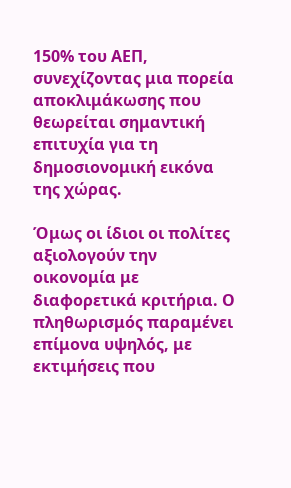150% του ΑΕΠ, συνεχίζοντας μια πορεία αποκλιμάκωσης που θεωρείται σημαντική επιτυχία για τη δημοσιονομική εικόνα της χώρας.

Όμως οι ίδιοι οι πολίτες αξιολογούν την οικονομία με διαφορετικά κριτήρια. Ο πληθωρισμός παραμένει επίμονα υψηλός, με εκτιμήσεις που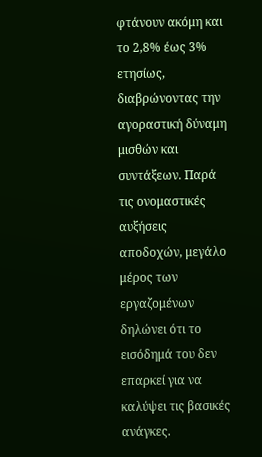φτάνουν ακόμη και το 2,8% έως 3% ετησίως, διαβρώνοντας την αγοραστική δύναμη μισθών και συντάξεων. Παρά τις ονομαστικές αυξήσεις αποδοχών, μεγάλο μέρος των εργαζομένων δηλώνει ότι το εισόδημά του δεν επαρκεί για να καλύψει τις βασικές ανάγκες.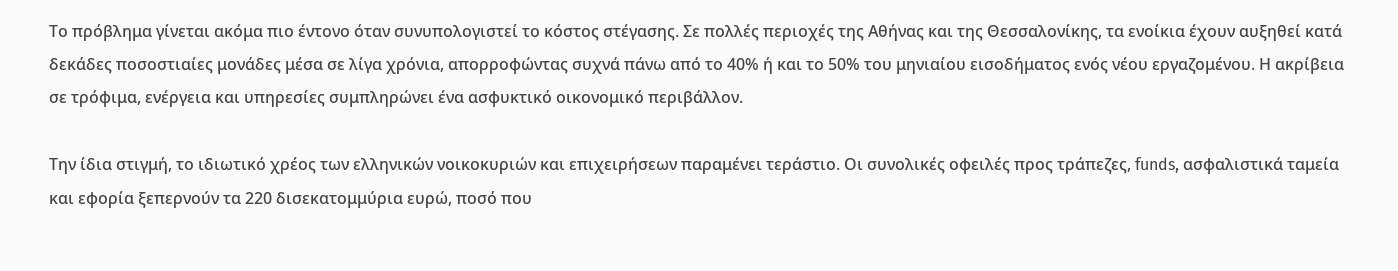Το πρόβλημα γίνεται ακόμα πιο έντονο όταν συνυπολογιστεί το κόστος στέγασης. Σε πολλές περιοχές της Αθήνας και της Θεσσαλονίκης, τα ενοίκια έχουν αυξηθεί κατά δεκάδες ποσοστιαίες μονάδες μέσα σε λίγα χρόνια, απορροφώντας συχνά πάνω από το 40% ή και το 50% του μηνιαίου εισοδήματος ενός νέου εργαζομένου. Η ακρίβεια σε τρόφιμα, ενέργεια και υπηρεσίες συμπληρώνει ένα ασφυκτικό οικονομικό περιβάλλον.

Την ίδια στιγμή, το ιδιωτικό χρέος των ελληνικών νοικοκυριών και επιχειρήσεων παραμένει τεράστιο. Οι συνολικές οφειλές προς τράπεζες, funds, ασφαλιστικά ταμεία και εφορία ξεπερνούν τα 220 δισεκατομμύρια ευρώ, ποσό που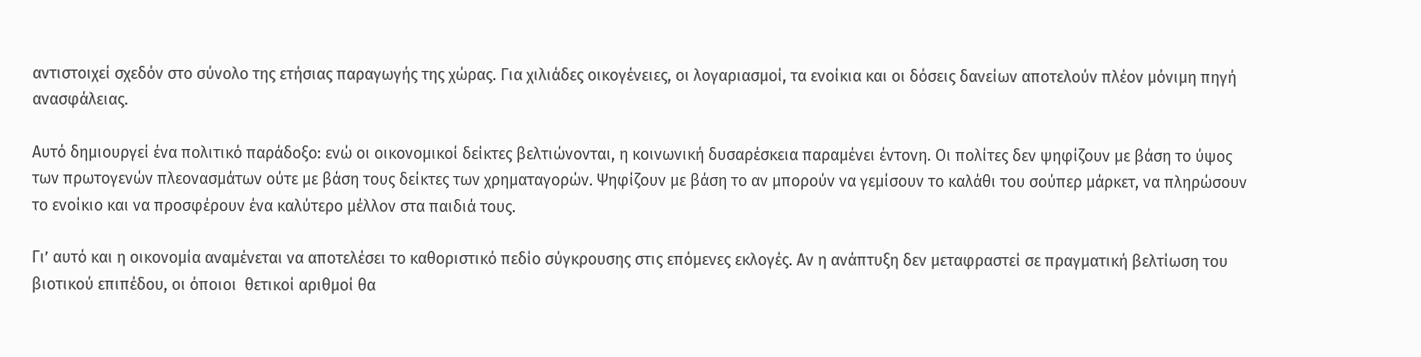αντιστοιχεί σχεδόν στο σύνολο της ετήσιας παραγωγής της χώρας. Για χιλιάδες οικογένειες, οι λογαριασμοί, τα ενοίκια και οι δόσεις δανείων αποτελούν πλέον μόνιμη πηγή ανασφάλειας.

Αυτό δημιουργεί ένα πολιτικό παράδοξο: ενώ οι οικονομικοί δείκτες βελτιώνονται, η κοινωνική δυσαρέσκεια παραμένει έντονη. Οι πολίτες δεν ψηφίζουν με βάση το ύψος των πρωτογενών πλεονασμάτων ούτε με βάση τους δείκτες των χρηματαγορών. Ψηφίζουν με βάση το αν μπορούν να γεμίσουν το καλάθι του σούπερ μάρκετ, να πληρώσουν το ενοίκιο και να προσφέρουν ένα καλύτερο μέλλον στα παιδιά τους.

Γι’ αυτό και η οικονομία αναμένεται να αποτελέσει το καθοριστικό πεδίο σύγκρουσης στις επόμενες εκλογές. Αν η ανάπτυξη δεν μεταφραστεί σε πραγματική βελτίωση του βιοτικού επιπέδου, οι όποιοι  θετικοί αριθμοί θα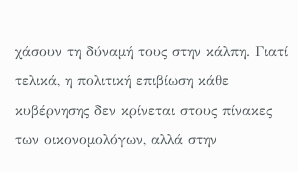χάσουν τη δύναμή τους στην κάλπη. Γιατί τελικά, η πολιτική επιβίωση κάθε κυβέρνησης δεν κρίνεται στους πίνακες των οικονομολόγων, αλλά στην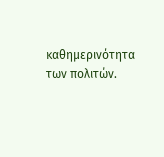καθημερινότητα των πολιτών.